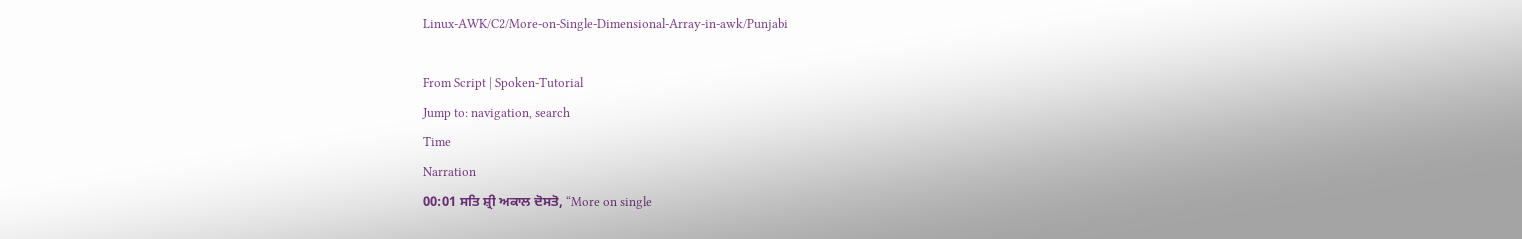Linux-AWK/C2/More-on-Single-Dimensional-Array-in-awk/Punjabi

From Script | Spoken-Tutorial
Jump to: navigation, search
Time
Narration
00:01 ਸਤਿ ਸ਼੍ਰੀ ਅਕਾਲ ਦੋਸਤੋ, “More on single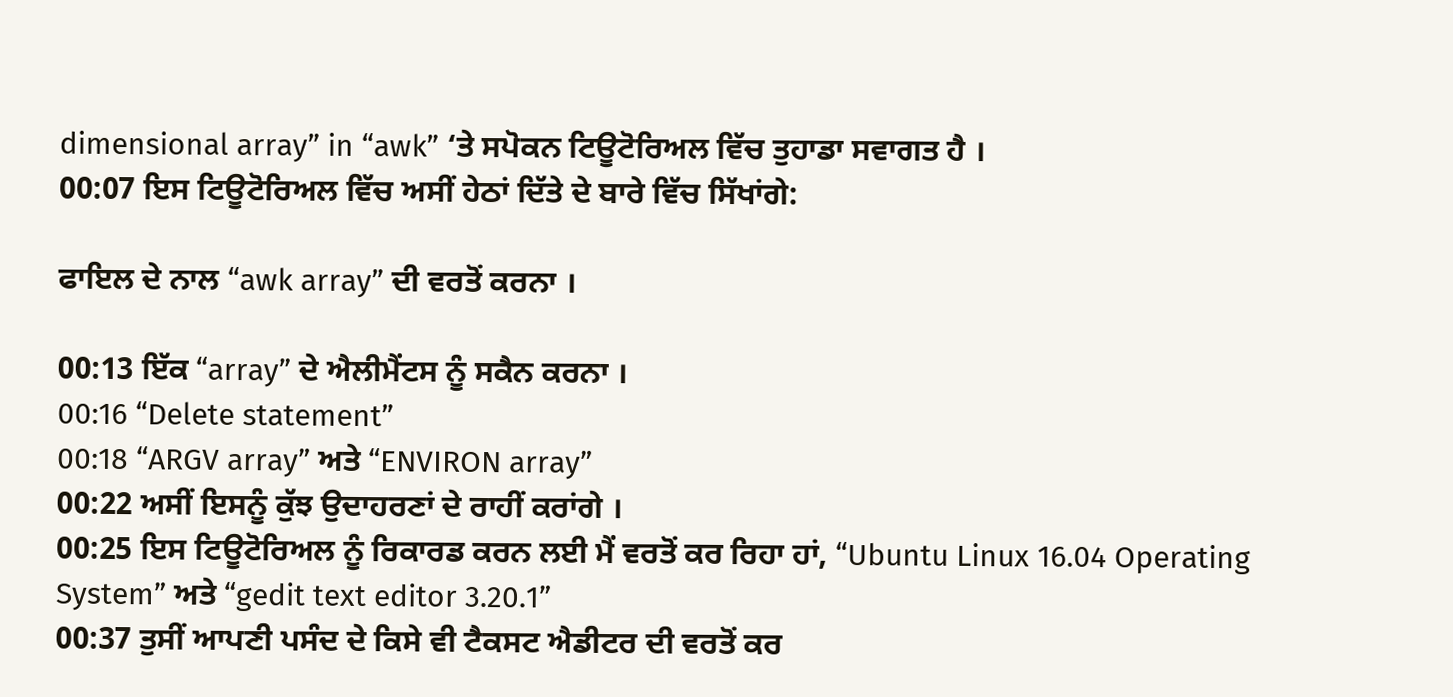dimensional array” in “awk” ‘ਤੇ ਸਪੋਕਨ ਟਿਊਟੋਰਿਅਲ ਵਿੱਚ ਤੁਹਾਡਾ ਸਵਾਗਤ ਹੈ ।
00:07 ਇਸ ਟਿਊਟੋਰਿਅਲ ਵਿੱਚ ਅਸੀਂ ਹੇਠਾਂ ਦਿੱਤੇ ਦੇ ਬਾਰੇ ਵਿੱਚ ਸਿੱਖਾਂਗੇ:

ਫਾਇਲ ਦੇ ਨਾਲ “awk array” ਦੀ ਵਰਤੋਂ ਕਰਨਾ ।

00:13 ਇੱਕ “array” ਦੇ ਐਲੀਮੈਂਟਸ ਨੂੰ ਸਕੈਨ ਕਰਨਾ ।
00:16 “Delete statement”
00:18 “ARGV array” ਅਤੇ “ENVIRON array”
00:22 ਅਸੀਂ ਇਸਨੂੰ ਕੁੱਝ ਉਦਾਹਰਣਾਂ ਦੇ ਰਾਹੀਂ ਕਰਾਂਗੇ ।
00:25 ਇਸ ਟਿਊਟੋਰਿਅਲ ਨੂੰ ਰਿਕਾਰਡ ਕਰਨ ਲਈ ਮੈਂ ਵਰਤੋਂ ਕਰ ਰਿਹਾ ਹਾਂ, “Ubuntu Linux 16.04 Operating System” ਅਤੇ “gedit text editor 3.20.1”
00:37 ਤੁਸੀਂ ਆਪਣੀ ਪਸੰਦ ਦੇ ਕਿਸੇ ਵੀ ਟੈਕਸਟ ਐਡੀਟਰ ਦੀ ਵਰਤੋਂ ਕਰ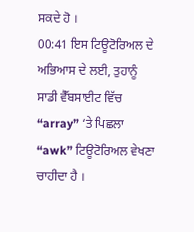ਸਕਦੇ ਹੋ ।
00:41 ਇਸ ਟਿਊਟੋਰਿਅਲ ਦੇ ਅਭਿਆਸ ਦੇ ਲਈ, ਤੁਹਾਨੂੰ ਸਾਡੀ ਵੈੱਬਸਾਈਟ ਵਿੱਚ “array” ‘ਤੇ ਪਿਛਲਾ “awk” ਟਿਊਟੋਰਿਅਲ ਵੇਖਣਾ ਚਾਹੀਦਾ ਹੈ ।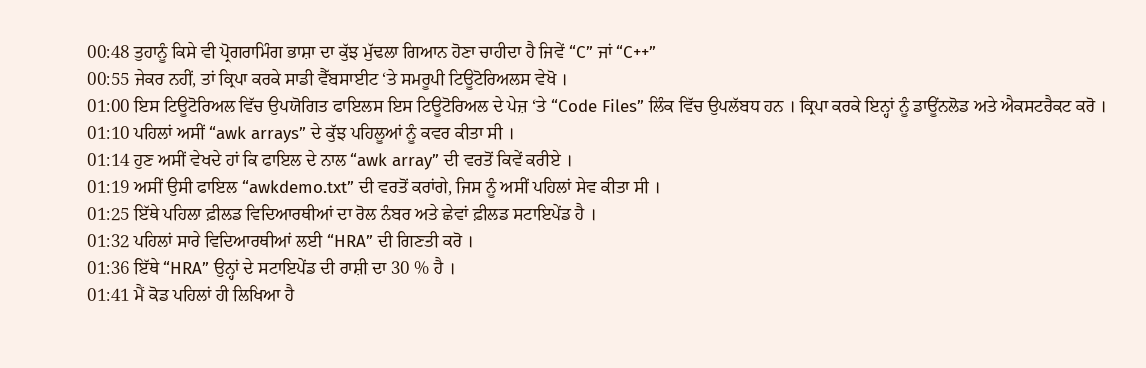00:48 ਤੁਹਾਨੂੰ ਕਿਸੇ ਵੀ ਪ੍ਰੋਗਰਾਮਿੰਗ ਭਾਸ਼ਾ ਦਾ ਕੁੱਝ ਮੁੱਢਲਾ ਗਿਆਨ ਹੋਣਾ ਚਾਹੀਦਾ ਹੈ ਜਿਵੇਂ “C” ਜਾਂ “C++”
00:55 ਜੇਕਰ ਨਹੀਂ, ਤਾਂ ਕ੍ਰਿਪਾ ਕਰਕੇ ਸਾਡੀ ਵੈੱਬਸਾਈਟ ‘ਤੇ ਸਮਰੂਪੀ ਟਿਊਟੋਰਿਅਲਸ ਵੇਖੋ ।
01:00 ਇਸ ਟਿਊਟੋਰਿਅਲ ਵਿੱਚ ਉਪਯੋਗਿਤ ਫਾਇਲਸ ਇਸ ਟਿਊਟੋਰਿਅਲ ਦੇ ਪੇਜ਼ ‘ਤੇ “Code Files” ਲਿੰਕ ਵਿੱਚ ਉਪਲੱਬਧ ਹਨ । ਕ੍ਰਿਪਾ ਕਰਕੇ ਇਨ੍ਹਾਂ ਨੂੰ ਡਾਊਂਨਲੋਡ ਅਤੇ ਐਕਸਟਰੈਕਟ ਕਰੋ ।
01:10 ਪਹਿਲਾਂ ਅਸੀਂ “awk arrays” ਦੇ ਕੁੱਝ ਪਹਿਲੂਆਂ ਨੂੰ ਕਵਰ ਕੀਤਾ ਸੀ ।
01:14 ਹੁਣ ਅਸੀਂ ਵੇਖਦੇ ਹਾਂ ਕਿ ਫਾਇਲ ਦੇ ਨਾਲ “awk array” ਦੀ ਵਰਤੋਂ ਕਿਵੇਂ ਕਰੀਏ ।
01:19 ਅਸੀਂ ਉਸੀ ਫਾਇਲ “awkdemo.txt” ਦੀ ਵਰਤੋਂ ਕਰਾਂਗੇ, ਜਿਸ ਨੂੰ ਅਸੀਂ ਪਹਿਲਾਂ ਸੇਵ ਕੀਤਾ ਸੀ ।
01:25 ਇੱਥੇ ਪਹਿਲਾ ਫ਼ੀਲਡ ਵਿਦਿਆਰਥੀਆਂ ਦਾ ਰੋਲ ਨੰਬਰ ਅਤੇ ਛੇਵਾਂ ਫ਼ੀਲਡ ਸਟਾਇਪੇਂਡ ਹੈ ।
01:32 ਪਹਿਲਾਂ ਸਾਰੇ ਵਿਦਿਆਰਥੀਆਂ ਲਈ “HRA” ਦੀ ਗਿਣਤੀ ਕਰੋ ।
01:36 ਇੱਥੇ “HRA” ਉਨ੍ਹਾਂ ਦੇ ਸਟਾਇਪੇਂਡ ਦੀ ਰਾਸ਼ੀ ਦਾ 30 % ਹੈ ।
01:41 ਮੈਂ ਕੋਡ ਪਹਿਲਾਂ ਹੀ ਲਿਖਿਆ ਹੈ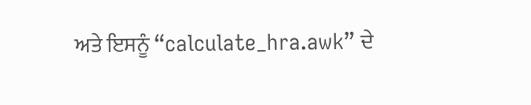ਅਤੇ ਇਸਨੂੰ “calculate_hra.awk” ਦੇ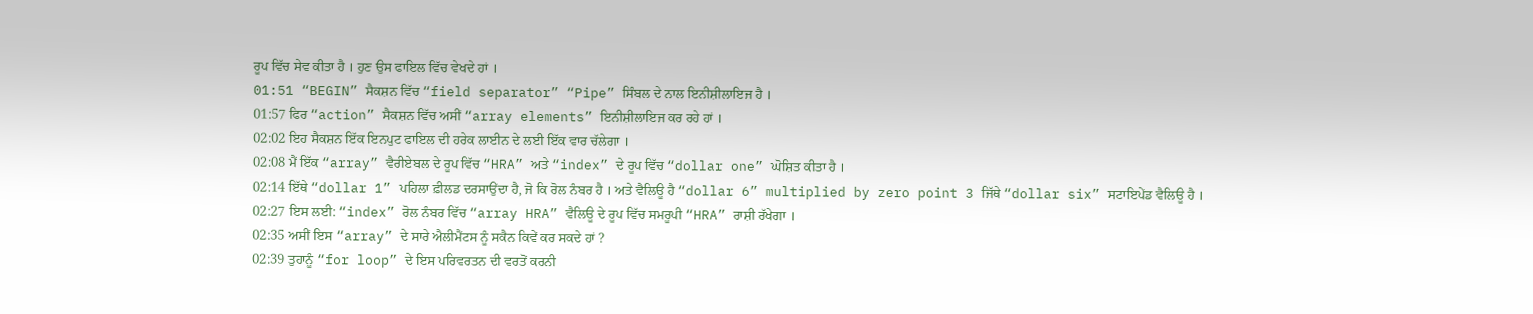ਰੂਪ ਵਿੱਚ ਸੇਵ ਕੀਤਾ ਹੈ । ਹੁਣ ਉਸ ਫਾਇਲ ਵਿੱਚ ਵੇਖਦੇ ਹਾਂ ।
01:51 “BEGIN” ਸੈਕਸ਼ਨ ਵਿੱਚ “field separator” “Pipe” ਸਿੰਬਲ ਦੇ ਨਾਲ ਇਨੀਸ਼ੀਲਾਇਜ ਹੈ ।
01:57 ਫਿਰ “action” ਸੈਕਸ਼ਨ ਵਿੱਚ ਅਸੀਂ “array elements” ਇਨੀਸ਼ੀਲਾਇਜ ਕਰ ਰਹੇ ਹਾਂ ।
02:02 ਇਹ ਸੈਕਸ਼ਨ ਇੱਕ ਇਨਪੁਟ ਫਾਇਲ ਦੀ ਹਰੇਕ ਲਾਈਨ ਦੇ ਲਈ ਇੱਕ ਵਾਰ ਚੱਲੇਗਾ ।
02:08 ਮੈਂ ਇੱਕ “array” ਵੈਰੀਏਬਲ ਦੇ ਰੂਪ ਵਿੱਚ “HRA” ਅਤੇ “index” ਦੇ ਰੂਪ ਵਿੱਚ “dollar one” ਘੋਸ਼ਿਤ ਕੀਤਾ ਹੈ ।
02:14 ਇੱਥੇ “dollar 1” ਪਹਿਲਾ ਫ਼ੀਲਡ ਦਰਸਾਉਂਦਾ ਹੈ, ਜੋ ਕਿ ਰੋਲ ਨੰਬਰ ਹੈ । ਅਤੇ ਵੈਲਿਊ ਹੈ “dollar 6” multiplied by zero point 3 ਜਿੱਥੇ “dollar six” ਸਟਾਇਪੇਂਡ ਵੈਲਿਊ ਹੈ ।
02:27 ਇਸ ਲਈ: “index” ਰੋਲ ਨੰਬਰ ਵਿੱਚ “array HRA” ਵੈਲਿਊ ਦੇ ਰੂਪ ਵਿੱਚ ਸਮਰੂਪੀ “HRA” ਰਾਸ਼ੀ ਰੱਖੇਗਾ ।
02:35 ਅਸੀਂ ਇਸ “array” ਦੇ ਸਾਰੇ ਐਲੀਮੈਂਟਸ ਨੂੰ ਸਕੈਨ ਕਿਵੇਂ ਕਰ ਸਕਦੇ ਹਾਂ ?
02:39 ਤੁਹਾਨੂੰ “for loop” ਦੇ ਇਸ ਪਰਿਵਰਤਨ ਦੀ ਵਰਤੋਂ ਕਰਨੀ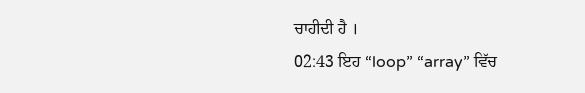ਚਾਹੀਦੀ ਹੈ ।
02:43 ਇਹ “loop” “array” ਵਿੱਚ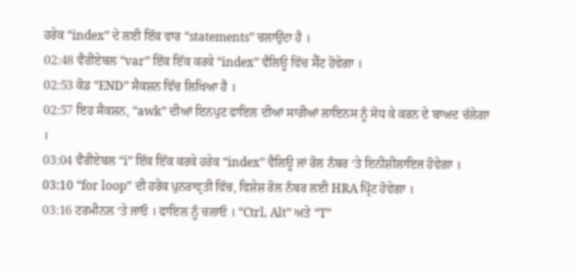ਹਰੇਕ “index” ਦੇ ਲਈ ਇੱਕ ਵਾਰ “statements” ਚਲਾਉਂਦਾ ਹੈ ।
02:48 ਵੈਰੀਏਬਲ “var” ਇੱਕ ਇੱਕ ਕਰਕੇ “index” ਵੈਲਿਊ ਵਿੱਚ ਸੈੱਟ ਹੋਵੇਗਾ ।
02:53 ਕੋਡ “END” ਸੈਕਸ਼ਨ ਵਿੱਚ ਲਿਖਿਆ ਹੈ ।
02:57 ਇਹ ਸੈਕਸ਼ਨ, “awk” ਦੀਆਂ ਇਨਪੁਟ ਫਾਇਲ ਦੀਆਂ ਸਾਰੀਆਂ ਲਾਇਨਸ ਨੂੰ ਸੋਧ ਕੇ ਕਰਨ ਦੇ ਬਾਅਦ ਚੱਲੇਗਾ ।
03:04 ਵੈਰੀਏਬਲ “i” ਇੱਕ ਇੱਕ ਕਰਕੇ ਹਰੇਕ “index” ਵੈਲਿਊ ਜਾਂ ਰੋਲ ਨੰਬਰ ‘ਤੇ ਇਨੀਸ਼ੀਲਾਇਜ ਹੋਵੇਗਾ ।
03:10 “for loop” ਦੀ ਹਰੇਕ ਪੁਨਰਾਵ੍ਰਤੀ ਵਿੱਚ, ਵਿਸ਼ੇਸ਼ ਰੋਲ ਨੰਬਰ ਲਈ HRA ਪ੍ਰਿੰਟ ਹੋਵੇਗਾ ।
03:16 ਟਰਮੀਨਲ ‘ਤੇ ਜਾਓ । ਫਾਇਲ ਨੂੰ ਚਲਾਓ । “Ctrl, Alt” ਅਤੇ “T”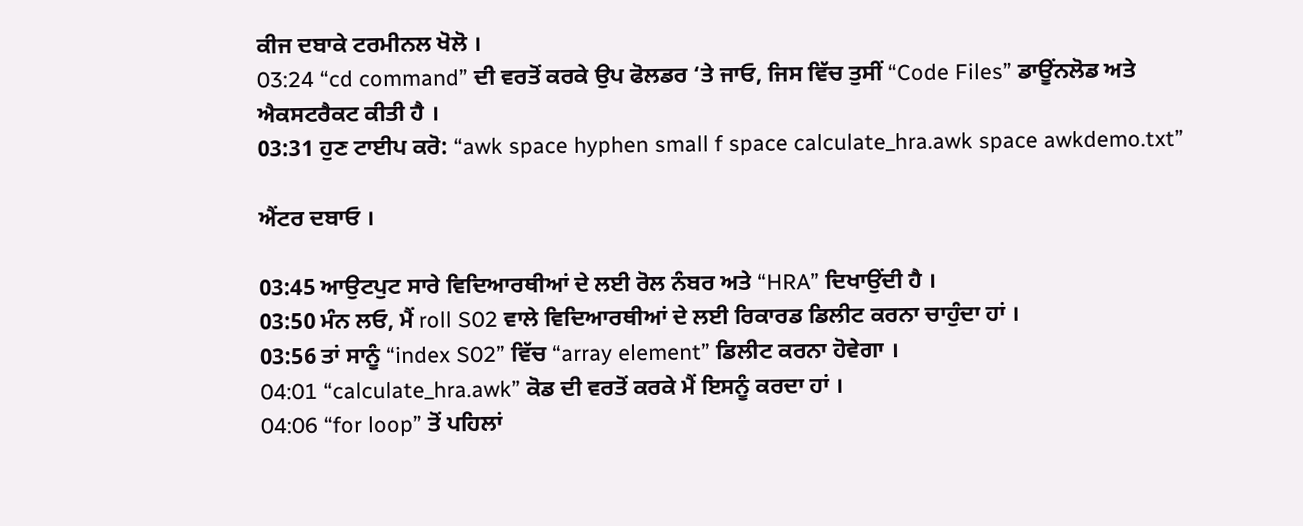ਕੀਜ ਦਬਾਕੇ ਟਰਮੀਨਲ ਖੋਲੋ ।
03:24 “cd command” ਦੀ ਵਰਤੋਂ ਕਰਕੇ ਉਪ ਫੋਲਡਰ ‘ਤੇ ਜਾਓ, ਜਿਸ ਵਿੱਚ ਤੁਸੀਂ “Code Files” ਡਾਊਂਨਲੋਡ ਅਤੇ ਐਕਸਟਰੈਕਟ ਕੀਤੀ ਹੈ ।
03:31 ਹੁਣ ਟਾਈਪ ਕਰੋ: “awk space hyphen small f space calculate_hra.awk space awkdemo.txt”

ਐਂਟਰ ਦਬਾਓ ।

03:45 ਆਉਟਪੁਟ ਸਾਰੇ ਵਿਦਿਆਰਥੀਆਂ ਦੇ ਲਈ ਰੋਲ ਨੰਬਰ ਅਤੇ “HRA” ਦਿਖਾਉਂਦੀ ਹੈ ।
03:50 ਮੰਨ ਲਓ, ਮੈਂ roll S02 ਵਾਲੇ ਵਿਦਿਆਰਥੀਆਂ ਦੇ ਲਈ ਰਿਕਾਰਡ ਡਿਲੀਟ ਕਰਨਾ ਚਾਹੁੰਦਾ ਹਾਂ ।
03:56 ਤਾਂ ਸਾਨੂੰ “index S02” ਵਿੱਚ “array element” ਡਿਲੀਟ ਕਰਨਾ ਹੋਵੇਗਾ ।
04:01 “calculate_hra.awk” ਕੋਡ ਦੀ ਵਰਤੋਂ ਕਰਕੇ ਮੈਂ ਇਸਨੂੰ ਕਰਦਾ ਹਾਂ ।
04:06 “for loop” ਤੋਂ ਪਹਿਲਾਂ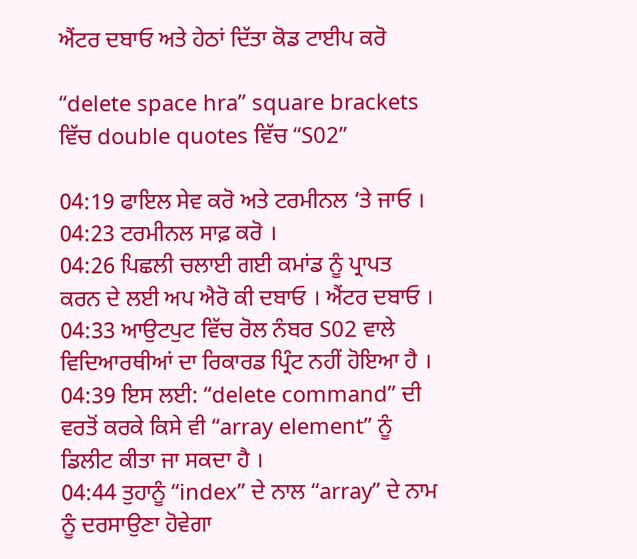ਐਂਟਰ ਦਬਾਓ ਅਤੇ ਹੇਠਾਂ ਦਿੱਤਾ ਕੋਡ ਟਾਈਪ ਕਰੋ

“delete space hra” square brackets ਵਿੱਚ double quotes ਵਿੱਚ “S02”

04:19 ਫਾਇਲ ਸੇਵ ਕਰੋ ਅਤੇ ਟਰਮੀਨਲ ‘ਤੇ ਜਾਓ ।
04:23 ਟਰਮੀਨਲ ਸਾਫ਼ ਕਰੋ ।
04:26 ਪਿਛਲੀ ਚਲਾਈ ਗਈ ਕਮਾਂਡ ਨੂੰ ਪ੍ਰਾਪਤ ਕਰਨ ਦੇ ਲਈ ਅਪ ਐਰੋ ਕੀ ਦਬਾਓ । ਐਂਟਰ ਦਬਾਓ ।
04:33 ਆਉਟਪੁਟ ਵਿੱਚ ਰੋਲ ਨੰਬਰ S02 ਵਾਲੇ ਵਿਦਿਆਰਥੀਆਂ ਦਾ ਰਿਕਾਰਡ ਪ੍ਰਿੰਟ ਨਹੀਂ ਹੋਇਆ ਹੈ ।
04:39 ਇਸ ਲਈ: “delete command” ਦੀ ਵਰਤੋਂ ਕਰਕੇ ਕਿਸੇ ਵੀ “array element” ਨੂੰ ਡਿਲੀਟ ਕੀਤਾ ਜਾ ਸਕਦਾ ਹੈ ।
04:44 ਤੁਹਾਨੂੰ “index” ਦੇ ਨਾਲ “array” ਦੇ ਨਾਮ ਨੂੰ ਦਰਸਾਉਣਾ ਹੋਵੇਗਾ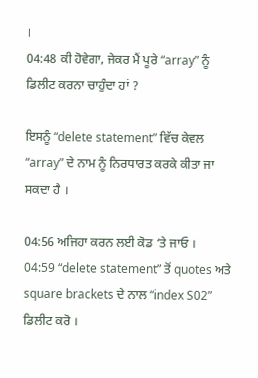।
04:48 ਕੀ ਹੋਵੇਗਾ, ਜੇਕਰ ਮੈਂ ਪੂਰੇ “array” ਨੂੰ ਡਿਲੀਟ ਕਰਨਾ ਚਾਹੁੰਦਾ ਹਾਂ ?

ਇਸਨੂੰ “delete statement” ਵਿੱਚ ਕੇਵਲ “array” ਦੇ ਨਾਮ ਨੂੰ ਨਿਰਧਾਰਤ ਕਰਕੇ ਕੀਤਾ ਜਾ ਸਕਦਾ ਹੈ ।

04:56 ਅਜਿਹਾ ਕਰਨ ਲਈ ਕੋਡ ‘ਤੇ ਜਾਓ ।
04:59 “delete statement” ਤੋਂ quotes ਅਤੇ square brackets ਦੇ ਨਾਲ “index S02” ਡਿਲੀਟ ਕਰੋ ।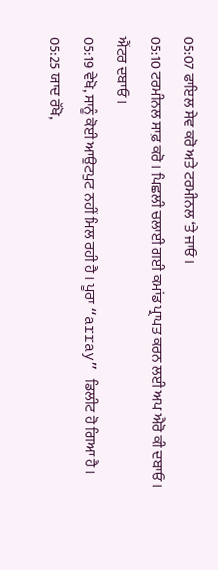05:07 ਫਾਇਲ ਸੇਵ ਕਰੋ ਅਤੇ ਟਰਮੀਨਲ ‘ਤੇ ਜਾਓ ।
05:10 ਟਰਮੀਨਲ ਸਾਫ਼ ਕਰੋ । ਪਿਛਲੀ ਚਲਾਈ ਗਈ ਕਮਾਂਡ ਪ੍ਰਾਪਤ ਕਰਨ ਲਈ ਅਪ ਐਰੋ ਕੀ ਦਬਾਓ । ਐਂਟਰ ਦਬਾਓ ।
05:19 ਵੇਖੋ, ਸਾਨੂੰ ਕੋਈ ਆਉਟਪੁਟ ਨਹੀਂ ਮਿਲ ਰਹੀ ਹੈ । ਪੂਰਾ “array” ਡਿਲੀਟ ਹੋ ਗਿਆ ਹੈ ।
05:25 ਯਾਦ ਰੱਖੋ,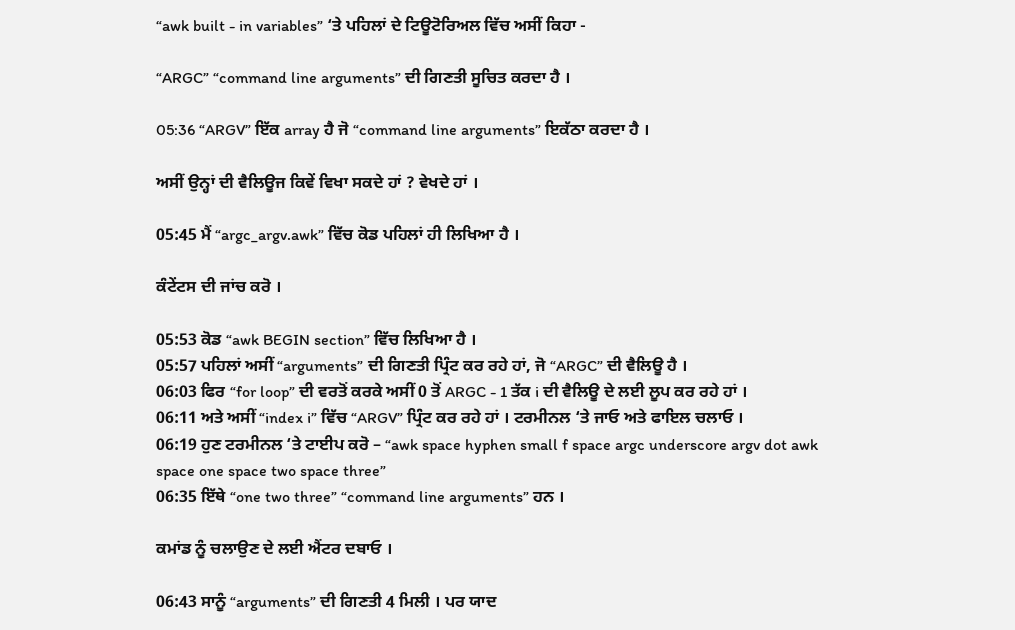“awk built - in variables” ‘ਤੇ ਪਹਿਲਾਂ ਦੇ ਟਿਊਟੋਰਿਅਲ ਵਿੱਚ ਅਸੀਂ ਕਿਹਾ -

“ARGC” “command line arguments” ਦੀ ਗਿਣਤੀ ਸੂਚਿਤ ਕਰਦਾ ਹੈ ।

05:36 “ARGV” ਇੱਕ array ਹੈ ਜੋ “command line arguments” ਇਕੱਠਾ ਕਰਦਾ ਹੈ ।

ਅਸੀਂ ਉਨ੍ਹਾਂ ਦੀ ਵੈਲਿਊਜ ਕਿਵੇਂ ਵਿਖਾ ਸਕਦੇ ਹਾਂ ? ਵੇਖਦੇ ਹਾਂ ।

05:45 ਮੈਂ “argc_argv.awk” ਵਿੱਚ ਕੋਡ ਪਹਿਲਾਂ ਹੀ ਲਿਖਿਆ ਹੈ ।

ਕੰਟੇਂਟਸ ਦੀ ਜਾਂਚ ਕਰੋ ।

05:53 ਕੋਡ “awk BEGIN section” ਵਿੱਚ ਲਿਖਿਆ ਹੈ ।
05:57 ਪਹਿਲਾਂ ਅਸੀਂ “arguments” ਦੀ ਗਿਣਤੀ ਪ੍ਰਿੰਟ ਕਰ ਰਹੇ ਹਾਂ, ਜੋ “ARGC” ਦੀ ਵੈਲਿਊ ਹੈ ।
06:03 ਫਿਰ “for loop” ਦੀ ਵਰਤੋਂ ਕਰਕੇ ਅਸੀਂ 0 ਤੋਂ ARGC - 1 ਤੱਕ i ਦੀ ਵੈਲਿਊ ਦੇ ਲਈ ਲੂਪ ਕਰ ਰਹੇ ਹਾਂ ।
06:11 ਅਤੇ ਅਸੀਂ “index i” ਵਿੱਚ “ARGV” ਪ੍ਰਿੰਟ ਕਰ ਰਹੇ ਹਾਂ । ਟਰਮੀਨਲ ‘ਤੇ ਜਾਓ ਅਤੇ ਫਾਇਲ ਚਲਾਓ ।
06:19 ਹੁਣ ਟਰਮੀਨਲ ‘ਤੇ ਟਾਈਪ ਕਰੋ – “awk space hyphen small f space argc underscore argv dot awk space one space two space three”
06:35 ਇੱਥੇ “one two three” “command line arguments” ਹਨ ।

ਕਮਾਂਡ ਨੂੰ ਚਲਾਉਣ ਦੇ ਲਈ ਐਂਟਰ ਦਬਾਓ ।

06:43 ਸਾਨੂੰ “arguments” ਦੀ ਗਿਣਤੀ 4 ਮਿਲੀ । ਪਰ ਯਾਦ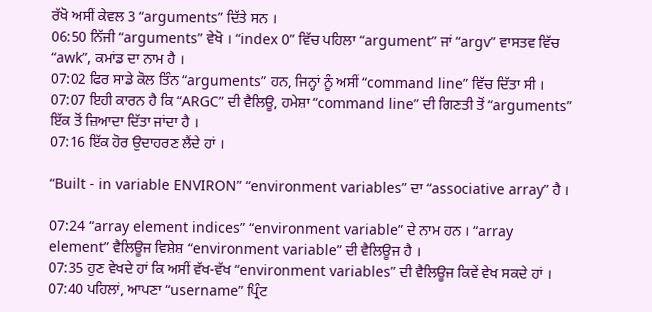ਰੱਖੋ ਅਸੀਂ ਕੇਵਲ 3 “arguments” ਦਿੱਤੇ ਸਨ ।
06:50 ਨਿੱਜੀ “arguments” ਵੇਖੋ । “index 0” ਵਿੱਚ ਪਹਿਲਾ “argument” ਜਾਂ “argv” ਵਾਸਤਵ ਵਿੱਚ “awk”, ਕਮਾਂਡ ਦਾ ਨਾਮ ਹੈ ।
07:02 ਫਿਰ ਸਾਡੇ ਕੋਲ ਤਿੰਨ “arguments” ਹਨ, ਜਿਨ੍ਹਾਂ ਨੂੰ ਅਸੀਂ “command line” ਵਿੱਚ ਦਿੱਤਾ ਸੀ ।
07:07 ਇਹੀ ਕਾਰਨ ਹੈ ਕਿ “ARGC” ਦੀ ਵੈਲਿਊ, ਹਮੇਸ਼ਾ “command line” ਦੀ ਗਿਣਤੀ ਤੋਂ “arguments” ਇੱਕ ਤੋਂ ਜ਼ਿਆਦਾ ਦਿੱਤਾ ਜਾਂਦਾ ਹੈ ।
07:16 ਇੱਕ ਹੋਰ ਉਦਾਹਰਣ ਲੈਂਦੇ ਹਾਂ ।

“Built - in variable ENVIRON” “environment variables” ਦਾ “associative array” ਹੈ ।

07:24 “array element indices” “environment variable” ਦੇ ਨਾਮ ਹਨ । “array element” ਵੈਲਿਊਜ ਵਿਸ਼ੇਸ਼ “environment variable” ਦੀ ਵੈਲਿਊਜ ਹੈ ।
07:35 ਹੁਣ ਵੇਖਦੇ ਹਾਂ ਕਿ ਅਸੀਂ ਵੱਖ-ਵੱਖ “environment variables” ਦੀ ਵੈਲਿਊਜ ਕਿਵੇਂ ਵੇਖ ਸਕਦੇ ਹਾਂ ।
07:40 ਪਹਿਲਾਂ, ਆਪਣਾ “username” ਪ੍ਰਿੰਟ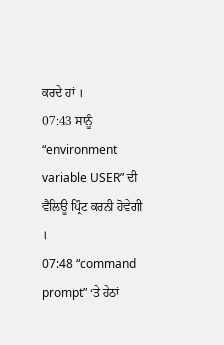ਕਰਦੇ ਹਾਂ ।
07:43 ਸਾਨੂੰ “environment variable USER” ਦੀ ਵੈਲਿਊ ਪ੍ਰਿੰਟ ਕਰਨੀ ਹੋਵੇਗੀ ।
07:48 “command prompt” ‘ਤੇ ਹੇਠਾਂ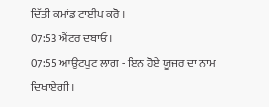ਦਿੱਤੀ ਕਮਾਂਡ ਟਾਈਪ ਕਰੋ ।
07:53 ਐਂਟਰ ਦਬਾਓ ।
07:55 ਆਉਟਪੁਟ ਲਾਗ - ਇਨ ਹੋਏ ਯੂਜਰ ਦਾ ਨਾਮ ਦਿਖਾਏਗੀ ।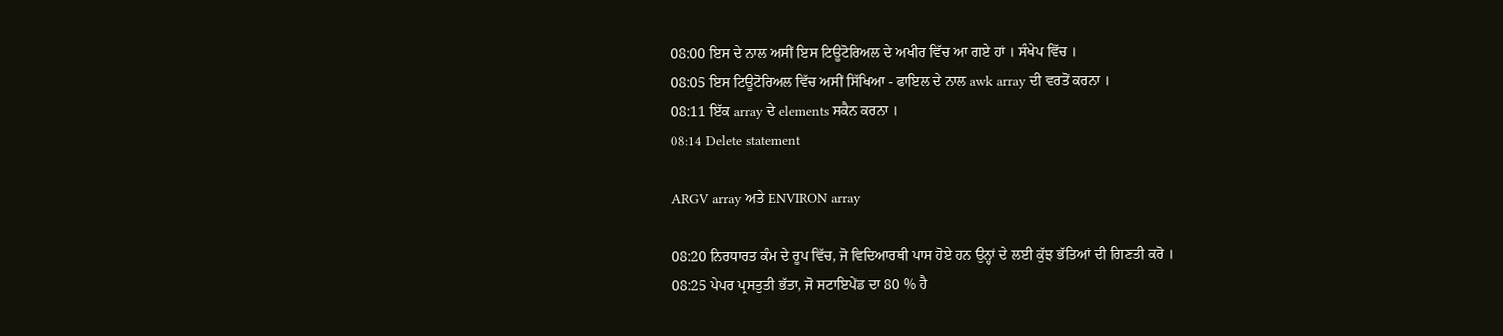08:00 ਇਸ ਦੇ ਨਾਲ ਅਸੀਂ ਇਸ ਟਿਊਟੋਰਿਅਲ ਦੇ ਅਖੀਰ ਵਿੱਚ ਆ ਗਏ ਹਾਂ । ਸੰਖੇਪ ਵਿੱਚ ।
08:05 ਇਸ ਟਿਊਟੋਰਿਅਲ ਵਿੱਚ ਅਸੀਂ ਸਿੱਖਿਆ - ਫਾਇਲ ਦੇ ਨਾਲ awk array ਦੀ ਵਰਤੋਂ ਕਰਨਾ ।
08:11 ਇੱਕ array ਦੇ elements ਸਕੈਨ ਕਰਨਾ ।
08:14 Delete statement

ARGV array ਅਤੇ ENVIRON array

08:20 ਨਿਰਧਾਰਤ ਕੰਮ ਦੇ ਰੂਪ ਵਿੱਚ, ਜੋ ਵਿਦਿਆਰਥੀ ਪਾਸ ਹੋਏ ਹਨ ਉਨ੍ਹਾਂ ਦੇ ਲਈ ਕੁੱਝ ਭੱਤਿਆਂ ਦੀ ਗਿਣਤੀ ਕਰੋ ।
08:25 ਪੇਪਰ ਪ੍ਰਸਤੁਤੀ ਭੱਤਾ, ਜੋ ਸਟਾਇਪੇਂਡ ਦਾ 80 % ਹੈ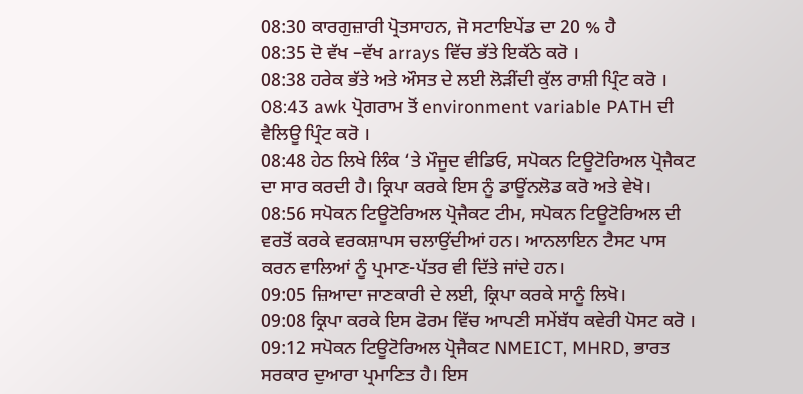08:30 ਕਾਰਗੁਜ਼ਾਰੀ ਪ੍ਰੋਤਸਾਹਨ, ਜੋ ਸਟਾਇਪੇਂਡ ਦਾ 20 % ਹੈ
08:35 ਦੋ ਵੱਖ –ਵੱਖ arrays ਵਿੱਚ ਭੱਤੇ ਇਕੱਠੇ ਕਰੋ ।
08:38 ਹਰੇਕ ਭੱਤੇ ਅਤੇ ਔਸਤ ਦੇ ਲਈ ਲੋੜੀਂਦੀ ਕੁੱਲ ਰਾਸ਼ੀ ਪ੍ਰਿੰਟ ਕਰੋ ।
08:43 awk ਪ੍ਰੋਗਰਾਮ ਤੋਂ environment variable PATH ਦੀ ਵੈਲਿਊ ਪ੍ਰਿੰਟ ਕਰੋ ।
08:48 ਹੇਠ ਲਿਖੇ ਲਿੰਕ ‘ਤੇ ਮੌਜੂਦ ਵੀਡਿਓ, ਸਪੋਕਨ ਟਿਊਟੋਰਿਅਲ ਪ੍ਰੋਜੈਕਟ ਦਾ ਸਾਰ ਕਰਦੀ ਹੈ। ਕ੍ਰਿਪਾ ਕਰਕੇ ਇਸ ਨੂੰ ਡਾਊਂਨਲੋਡ ਕਰੋ ਅਤੇ ਵੇਖੋ।
08:56 ਸਪੋਕਨ ਟਿਊਟੋਰਿਅਲ ਪ੍ਰੋਜੈਕਟ ਟੀਮ, ਸਪੋਕਨ ਟਿਊਟੋਰਿਅਲ ਦੀ ਵਰਤੋਂ ਕਰਕੇ ਵਰਕਸ਼ਾਪਸ ਚਲਾਉਂਦੀਆਂ ਹਨ। ਆਨਲਾਇਨ ਟੈਸਟ ਪਾਸ ਕਰਨ ਵਾਲਿਆਂ ਨੂੰ ਪ੍ਰਮਾਣ-ਪੱਤਰ ਵੀ ਦਿੱਤੇ ਜਾਂਦੇ ਹਨ।
09:05 ਜ਼ਿਆਦਾ ਜਾਣਕਾਰੀ ਦੇ ਲਈ, ਕ੍ਰਿਪਾ ਕਰਕੇ ਸਾਨੂੰ ਲਿਖੋ।
09:08 ਕ੍ਰਿਪਾ ਕਰਕੇ ਇਸ ਫੋਰਮ ਵਿੱਚ ਆਪਣੀ ਸਮੇਂਬੱਧ ਕਵੇਰੀ ਪੋਸਟ ਕਰੋ ।
09:12 ਸਪੋਕਨ ਟਿਊਟੋਰਿਅਲ ਪ੍ਰੋਜੈਕਟ NMEICT, MHRD, ਭਾਰਤ ਸਰਕਾਰ ਦੁਆਰਾ ਪ੍ਰਮਾਣਿਤ ਹੈ। ਇਸ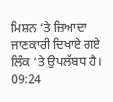ਮਿਸ਼ਨ ‘ਤੇ ਜ਼ਿਆਦਾ ਜਾਣਕਾਰੀ ਦਿਖਾਏ ਗਏ ਲਿੰਕ ‘ਤੇ ਉਪਲੱਬਧ ਹੈ।
09:24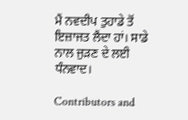ਮੈਂ ਨਵਦੀਪ ਤੁਹਾਡੇ ਤੋਂ ਇਜ਼ਾਜਤ ਲੈਂਦਾ ਹਾਂ। ਸਾਡੇ ਨਾਲ ਜੁੜਣ ਦੇ ਲਈ ਧੰਨਵਾਦ।

Contributors and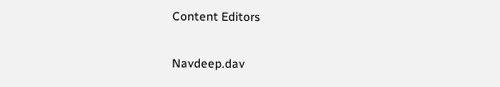Content Editors

Navdeep.dav